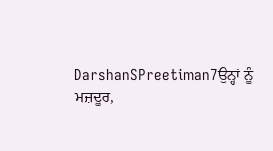DarshanSPreetiman7ਉਨ੍ਹਾਂ ਨੂੰ ਮਜ਼ਦੂਰ,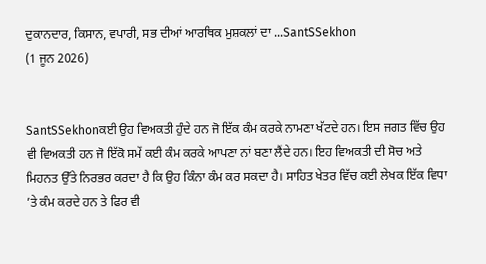ਦੁਕਾਨਦਾਰ, ਕਿਸਾਨ, ਵਪਾਰੀ, ਸਭ ਦੀਆਂ ਆਰਥਿਕ ਮੁਸ਼ਕਲਾਂ ਦਾ ...SantSSekhon
(1 ਜੂਨ 2026)


SantSSekhonਕਈ ਉਹ ਵਿਅਕਤੀ ਹੁੰਦੇ ਹਨ ਜੋ ਇੱਕ ਕੰਮ ਕਰਕੇ ਨਾਮਣਾ ਖੱਟਦੇ ਹਨ। ਇਸ ਜਗਤ ਵਿੱਚ ਉਹ ਵੀ ਵਿਅਕਤੀ ਹਨ ਜੋ ਇੱਕੋ ਸਮੇਂ ਕਈ ਕੰਮ ਕਰਕੇ ਆਪਣਾ ਨਾਂ ਬਣਾ ਲੈਂਦੇ ਹਨ। ਇਹ ਵਿਅਕਤੀ ਦੀ ਸੋਚ ਅਤੇ ਮਿਹਨਤ ਉੱਤੇ ਨਿਰਭਰ ਕਰਦਾ ਹੈ ਕਿ ਉਹ ਕਿੰਨਾ ਕੰਮ ਕਰ ਸਕਦਾ ਹੈ। ਸਾਹਿਤ ਖੇਤਰ ਵਿੱਚ ਕਈ ਲੇਖਕ ਇੱਕ ਵਿਧਾ ’ਤੇ ਕੰਮ ਕਰਦੇ ਹਨ ਤੇ ਫਿਰ ਵੀ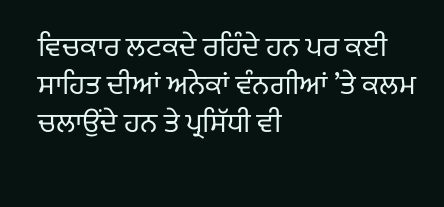ਵਿਚਕਾਰ ਲਟਕਦੇ ਰਹਿੰਦੇ ਹਨ ਪਰ ਕਈ ਸਾਹਿਤ ਦੀਆਂ ਅਨੇਕਾਂ ਵੰਨਗੀਆਂ ’ਤੇ ਕਲਮ ਚਲਾਉਂਦੇ ਹਨ ਤੇ ਪ੍ਰਸਿੱਧੀ ਵੀ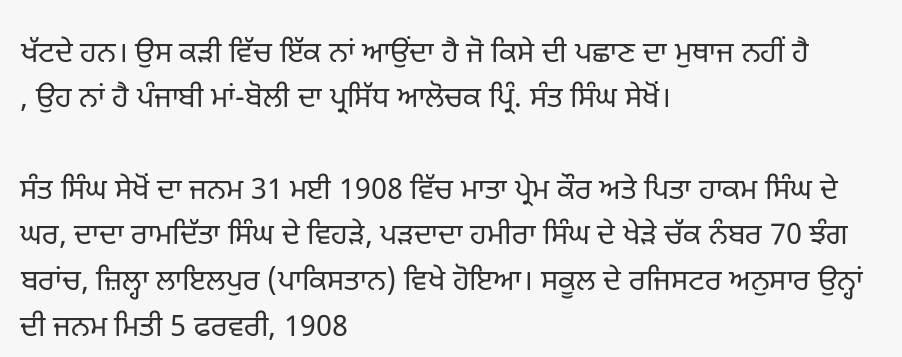ਖੱਟਦੇ ਹਨ। ਉਸ ਕੜੀ ਵਿੱਚ ਇੱਕ ਨਾਂ ਆਉਂਦਾ ਹੈ ਜੋ ਕਿਸੇ ਦੀ ਪਛਾਣ ਦਾ ਮੁਥਾਜ ਨਹੀਂ ਹੈ
, ਉਹ ਨਾਂ ਹੈ ਪੰਜਾਬੀ ਮਾਂ-ਬੋਲੀ ਦਾ ਪ੍ਰਸਿੱਧ ਆਲੋਚਕ ਪ੍ਰਿੰ. ਸੰਤ ਸਿੰਘ ਸੇਖੋਂ।

ਸੰਤ ਸਿੰਘ ਸੇਖੋਂ ਦਾ ਜਨਮ 31 ਮਈ 1908 ਵਿੱਚ ਮਾਤਾ ਪ੍ਰੇਮ ਕੌਰ ਅਤੇ ਪਿਤਾ ਹਾਕਮ ਸਿੰਘ ਦੇ ਘਰ, ਦਾਦਾ ਰਾਮਦਿੱਤਾ ਸਿੰਘ ਦੇ ਵਿਹੜੇ, ਪੜਦਾਦਾ ਹਮੀਰਾ ਸਿੰਘ ਦੇ ਖੇੜੇ ਚੱਕ ਨੰਬਰ 70 ਝੰਗ ਬਰਾਂਚ, ਜ਼ਿਲ੍ਹਾ ਲਾਇਲਪੁਰ (ਪਾਕਿਸਤਾਨ) ਵਿਖੇ ਹੋਇਆ। ਸਕੂਲ ਦੇ ਰਜਿਸਟਰ ਅਨੁਸਾਰ ਉਨ੍ਹਾਂ ਦੀ ਜਨਮ ਮਿਤੀ 5 ਫਰਵਰੀ, 1908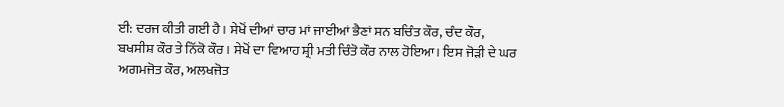ਈ: ਦਰਜ ਕੀਤੀ ਗਈ ਹੈ। ਸੇਖੋਂ ਦੀਆਂ ਚਾਰ ਮਾਂ ਜਾਈਆਂ ਭੈਣਾਂ ਸਨ ਬਚਿੰਤ ਕੌਰ, ਚੰਦ ਕੌਰ, ਬਖਸੀਸ਼ ਕੌਰ ਤੇ ਨਿੱਕੋ ਕੌਰ। ਸੇਖੋਂ ਦਾ ਵਿਆਹ ਸ਼੍ਰੀ ਮਤੀ ਚਿੰਤੋ ਕੌਰ ਨਾਲ ਹੋਇਆ। ਇਸ ਜੋੜੀ ਦੇ ਘਰ ਅਗਮਜੋਤ ਕੌਰ, ਅਲਖਜੋਤ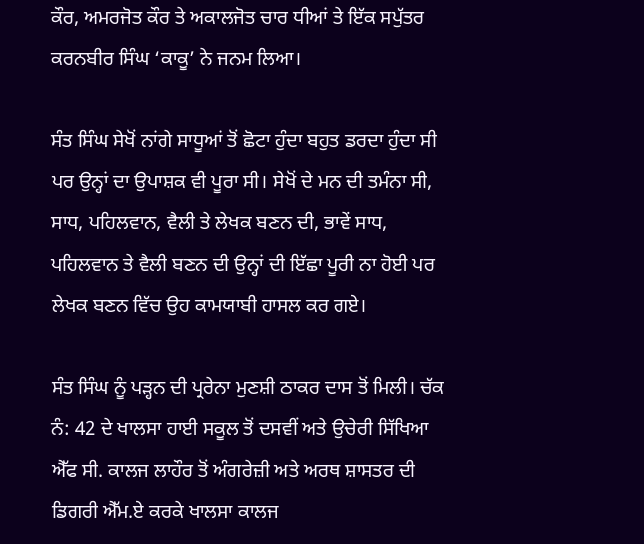ਕੌਰ, ਅਮਰਜੋਤ ਕੌਰ ਤੇ ਅਕਾਲਜੋਤ ਚਾਰ ਧੀਆਂ ਤੇ ਇੱਕ ਸਪੁੱਤਰ ਕਰਨਬੀਰ ਸਿੰਘ ‘ਕਾਕੂ’ ਨੇ ਜਨਮ ਲਿਆ।

ਸੰਤ ਸਿੰਘ ਸੇਖੋਂ ਨਾਂਗੇ ਸਾਧੂਆਂ ਤੋਂ ਛੋਟਾ ਹੁੰਦਾ ਬਹੁਤ ਡਰਦਾ ਹੁੰਦਾ ਸੀ ਪਰ ਉਨ੍ਹਾਂ ਦਾ ਉਪਾਸ਼ਕ ਵੀ ਪੂਰਾ ਸੀ। ਸੇਖੋਂ ਦੇ ਮਨ ਦੀ ਤਮੰਨਾ ਸੀ, ਸਾਧ, ਪਹਿਲਵਾਨ, ਵੈਲੀ ਤੇ ਲੇਖਕ ਬਣਨ ਦੀ, ਭਾਵੇਂ ਸਾਧ, ਪਹਿਲਵਾਨ ਤੇ ਵੈਲੀ ਬਣਨ ਦੀ ਉਨ੍ਹਾਂ ਦੀ ਇੱਛਾ ਪੂਰੀ ਨਾ ਹੋਈ ਪਰ ਲੇਖਕ ਬਣਨ ਵਿੱਚ ਉਹ ਕਾਮਯਾਬੀ ਹਾਸਲ ਕਰ ਗਏ।

ਸੰਤ ਸਿੰਘ ਨੂੰ ਪੜ੍ਹਨ ਦੀ ਪ੍ਰਰੇਨਾ ਮੁਣਸ਼ੀ ਠਾਕਰ ਦਾਸ ਤੋਂ ਮਿਲੀ। ਚੱਕ ਨੰ: 42 ਦੇ ਖਾਲਸਾ ਹਾਈ ਸਕੂਲ ਤੋਂ ਦਸਵੀਂ ਅਤੇ ਉਚੇਰੀ ਸਿੱਖਿਆ ਐੱਫ ਸੀ. ਕਾਲਜ ਲਾਹੌਰ ਤੋਂ ਅੰਗਰੇਜ਼ੀ ਅਤੇ ਅਰਥ ਸ਼ਾਸਤਰ ਦੀ ਡਿਗਰੀ ਐੱਮ.ਏ ਕਰਕੇ ਖਾਲਸਾ ਕਾਲਜ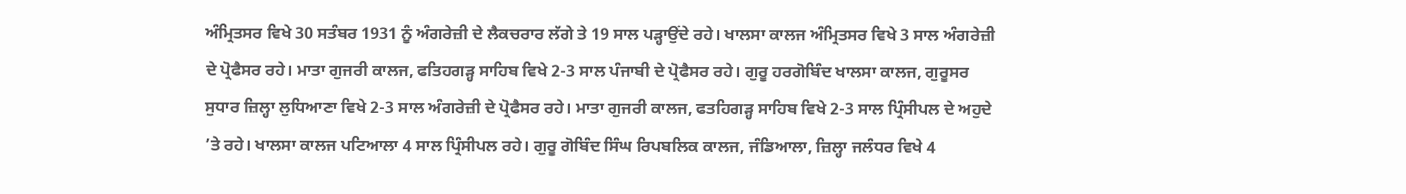ਅੰਮ੍ਰਿਤਸਰ ਵਿਖੇ 30 ਸਤੰਬਰ 1931 ਨੂੰ ਅੰਗਰੇਜ਼ੀ ਦੇ ਲੈਕਚਰਾਰ ਲੱਗੇ ਤੇ 19 ਸਾਲ ਪੜ੍ਹਾਉਂਦੇ ਰਹੇ। ਖਾਲਸਾ ਕਾਲਜ ਅੰਮ੍ਰਿਤਸਰ ਵਿਖੇ 3 ਸਾਲ ਅੰਗਰੇਜ਼ੀ ਦੇ ਪ੍ਰੋਫੈਸਰ ਰਹੇ। ਮਾਤਾ ਗੁਜਰੀ ਕਾਲਜ, ਫਤਿਹਗੜ੍ਹ ਸਾਹਿਬ ਵਿਖੇ 2-3 ਸਾਲ ਪੰਜਾਬੀ ਦੇ ਪ੍ਰੋਫੈਸਰ ਰਹੇ। ਗੁਰੂ ਹਰਗੋਬਿੰਦ ਖਾਲਸਾ ਕਾਲਜ, ਗੁਰੂਸਰ ਸੁਧਾਰ ਜ਼ਿਲ੍ਹਾ ਲੁਧਿਆਣਾ ਵਿਖੇ 2-3 ਸਾਲ ਅੰਗਰੇਜ਼ੀ ਦੇ ਪ੍ਰੋਫੈਸਰ ਰਹੇ। ਮਾਤਾ ਗੁਜਰੀ ਕਾਲਜ, ਫਤਹਿਗੜ੍ਹ ਸਾਹਿਬ ਵਿਖੇ 2-3 ਸਾਲ ਪ੍ਰਿੰਸੀਪਲ ਦੇ ਅਹੁਦੇ ’ਤੇ ਰਹੇ। ਖਾਲਸਾ ਕਾਲਜ ਪਟਿਆਲਾ 4 ਸਾਲ ਪ੍ਰਿੰਸੀਪਲ ਰਹੇ। ਗੁਰੂ ਗੋਬਿੰਦ ਸਿੰਘ ਰਿਪਬਲਿਕ ਕਾਲਜ, ਜੰਡਿਆਲਾ, ਜ਼ਿਲ੍ਹਾ ਜਲੰਧਰ ਵਿਖੇ 4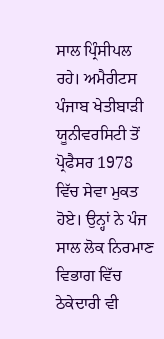ਸਾਲ ਪ੍ਰਿੰਸੀਪਲ ਰਹੇ। ਅਮੈਰੀਟਸ ਪੰਜਾਬ ਖੇਤੀਬਾੜੀ ਯੂਨੀਵਰਸਿਟੀ ਤੋਂ ਪ੍ਰੋਫੈਸਰ 1978 ਵਿੱਚ ਸੇਵਾ ਮੁਕਤ ਹੋਏ। ਉਨ੍ਹਾਂ ਨੇ ਪੰਜ ਸਾਲ ਲੋਕ ਨਿਰਮਾਣ ਵਿਭਾਗ ਵਿੱਚ ਠੇਕੇਦਾਰੀ ਵੀ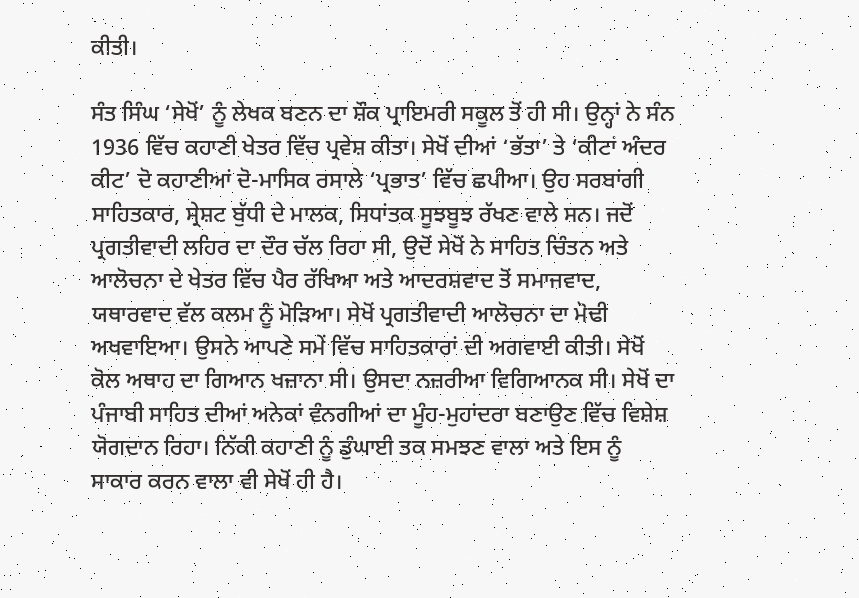ਕੀਤੀ।

ਸੰਤ ਸਿੰਘ ‘ਸੇਖੋਂ’ ਨੂੰ ਲੇਖਕ ਬਣਨ ਦਾ ਸ਼ੌਕ ਪ੍ਰਾਇਮਰੀ ਸਕੂਲ ਤੋਂ ਹੀ ਸੀ। ਉਨ੍ਹਾਂ ਨੇ ਸੰਨ 1936 ਵਿੱਚ ਕਹਾਣੀ ਖੇਤਰ ਵਿੱਚ ਪ੍ਰਵੇਸ਼ ਕੀਤਾ। ਸੇਖੋਂ ਦੀਆਂ ‘ਭੱਤਾ’ ਤੇ ‘ਕੀਟਾਂ ਅੰਦਰ ਕੀਟ’ ਦੋ ਕਹਾਣੀਆਂ ਦੋ-ਮਾਸਿਕ ਰਸਾਲੇ ‘ਪ੍ਰਭਾਤ’ ਵਿੱਚ ਛਪੀਆ। ਉਹ ਸਰਬਾਂਗੀ ਸਾਹਿਤਕਾਰ, ਸ੍ਰੇਸ਼ਟ ਬੁੱਧੀ ਦੇ ਮਾਲਕ, ਸਿਧਾਂਤਕ ਸੂਝਬੂਝ ਰੱਖਣ ਵਾਲੇ ਸਨ। ਜਦੋਂ ਪ੍ਰਗਤੀਵਾਦੀ ਲਹਿਰ ਦਾ ਦੌਰ ਚੱਲ ਰਿਹਾ ਸੀ, ਉਦੋਂ ਸੇਖੋਂ ਨੇ ਸਾਹਿਤ ਚਿੰਤਨ ਅਤੇ ਆਲੋਚਨਾ ਦੇ ਖੇਤਰ ਵਿੱਚ ਪੈਰ ਰੱਖਿਆ ਅਤੇ ਆਦਰਸ਼ਵਾਦ ਤੋਂ ਸਮਾਜਵਾਦ, ਯਥਾਰਵਾਦ ਵੱਲ ਕਲਮ ਨੂੰ ਮੋੜਿਆ। ਸੇਖੋਂ ਪ੍ਰਗਤੀਵਾਦੀ ਆਲੋਚਨਾ ਦਾ ਮੋਢੀ ਅਖਵਾਇਆ। ਉਸਨੇ ਆਪਣੇ ਸਮੇਂ ਵਿੱਚ ਸਾਹਿਤਕਾਰਾਂ ਦੀ ਅਗਵਾਈ ਕੀਤੀ। ਸੇਖੋਂ ਕੋਲ ਅਥਾਹ ਦਾ ਗਿਆਨ ਖਜ਼ਾਨਾ ਸੀ। ਉਸਦਾ ਨਜ਼ਰੀਆ ਵਿਗਿਆਨਕ ਸੀ। ਸੇਖੋਂ ਦਾ ਪੰਜਾਬੀ ਸਾਹਿਤ ਦੀਆਂ ਅਨੇਕਾਂ ਵੰਨਗੀਆਂ ਦਾ ਮੂੰਹ-ਮੁਹਾਂਦਰਾ ਬਣਾਉਣ ਵਿੱਚ ਵਿਸ਼ੇਸ਼ ਯੋਗਦਾਨ ਰਿਹਾ। ਨਿੱਕੀ ਕਹਾਣੀ ਨੂੰ ਡੁੰਘਾਈ ਤਕ ਸਮਝਣ ਵਾਲਾ ਅਤੇ ਇਸ ਨੂੰ ਸਾਕਾਰ ਕਰਨ ਵਾਲਾ ਵੀ ਸੇਖੋਂ ਹੀ ਹੈ।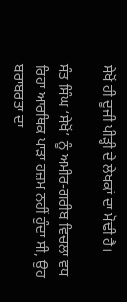ਸੇਖੋਂ ਹੀ ਦੂਜੀ ਪੀੜ੍ਹੀ ਦੇ ਲੇਖਕਾਂ ਦਾ ਮੋਢੀ ਹੈ।

ਸੰਤ ਸਿੰਘ ‘ਸੇਖੋਂ’ ਨੂੰ ਅਮੀਰ-ਗਰੀਬ ਵਿਚਲਾ ਵਧ ਰਿਹਾ ਆਰਥਿਕ ਪਾੜਾ ਹਜ਼ਮ ਨਹੀਂ ਹੁੰਦਾ ਸੀ, ਉਹ ਬਰਾਬਰਤਾ ਦਾ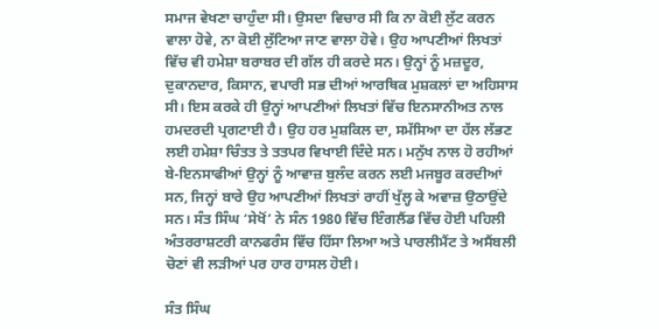ਸਮਾਜ ਵੇਖਣਾ ਚਾਹੁੰਦਾ ਸੀ। ਉਸਦਾ ਵਿਚਾਰ ਸੀ ਕਿ ਨਾ ਕੋਈ ਲੁੱਟ ਕਰਨ ਵਾਲਾ ਹੋਵੇ, ਨਾ ਕੋਈ ਲੁੱਟਿਆ ਜਾਣ ਵਾਲਾ ਹੋਵੇ। ਉਹ ਆਪਣੀਆਂ ਲਿਖਤਾਂ ਵਿੱਚ ਵੀ ਹਮੇਸ਼ਾ ਬਰਾਬਰ ਦੀ ਗੱਲ ਹੀ ਕਰਦੇ ਸਨ। ਉਨ੍ਹਾਂ ਨੂੰ ਮਜ਼ਦੂਰ, ਦੁਕਾਨਦਾਰ, ਕਿਸਾਨ, ਵਪਾਰੀ ਸਭ ਦੀਆਂ ਆਰਥਿਕ ਮੁਸ਼ਕਲਾਂ ਦਾ ਅਹਿਸਾਸ ਸੀ। ਇਸ ਕਰਕੇ ਹੀ ਉਨ੍ਹਾਂ ਆਪਣੀਆਂ ਲਿਖਤਾਂ ਵਿੱਚ ਇਨਸਾਨੀਅਤ ਨਾਲ ਹਮਦਰਦੀ ਪ੍ਰਗਟਾਈ ਹੈ। ਉਹ ਹਰ ਮੁਸ਼ਕਿਲ ਦਾ, ਸਮੱਸਿਆ ਦਾ ਹੱਲ ਲੱਭਣ ਲਈ ਹਮੇਸ਼ਾ ਚਿੰਤਤ ਤੇ ਤਤਪਰ ਵਿਖਾਈ ਦਿੰਦੇ ਸਨ। ਮਨੁੱਖ ਨਾਲ ਹੋ ਰਹੀਆਂ ਬੇ-ਇਨਸਾਫੀਆਂ ਉਨ੍ਹਾਂ ਨੂੰ ਆਵਾਜ਼ ਬੁਲੰਦ ਕਰਨ ਲਈ ਮਜਬੂਰ ਕਰਦੀਆਂ ਸਨ, ਜਿਨ੍ਹਾਂ ਬਾਰੇ ਉਹ ਆਪਣੀਆਂ ਲਿਖਤਾਂ ਰਾਹੀਂ ਖੁੱਲ੍ਹ ਕੇ ਅਵਾਜ਼ ਉਠਾਉਂਦੇ ਸਨ। ਸੰਤ ਸਿੰਘ ‘ਸੇਖੋਂ’ ਨੇ ਸੰਨ 1980 ਵਿੱਚ ਇੰਗਲੈਂਡ ਵਿੱਚ ਹੋਈ ਪਹਿਲੀ ਅੰਤਰਰਾਸ਼ਟਰੀ ਕਾਨਫਰੰਸ ਵਿੱਚ ਹਿੱਸਾ ਲਿਆ ਅਤੇ ਪਾਰਲੀਮੈਂਟ ਤੇ ਅਸੈਂਬਲੀ ਚੋਣਾਂ ਵੀ ਲੜੀਆਂ ਪਰ ਹਾਰ ਹਾਸਲ ਹੋਈ।

ਸੰਤ ਸਿੰਘ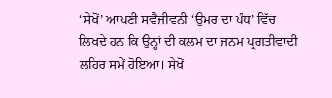‘ਸੇਖੋਂ’ ਆਪਣੀ ਸਵੈਜੀਵਨੀ ‘ਉਮਰ ਦਾ ਪੰਧ’ ਵਿੱਚ ਲਿਖਦੇ ਹਨ ਕਿ ਉਨ੍ਹਾਂ ਦੀ ਕਲਮ ਦਾ ਜਨਮ ਪ੍ਰਗਤੀਵਾਦੀ ਲਹਿਰ ਸਮੇਂ ਹੋਇਆ। ਸੇਖੋਂ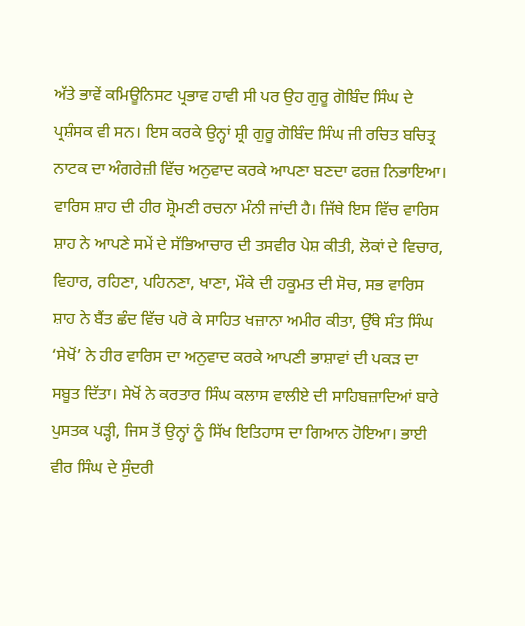ਅੱਤੇ ਭਾਵੇਂ ਕਮਿਊਨਿਸਟ ਪ੍ਰਭਾਵ ਹਾਵੀ ਸੀ ਪਰ ਉਹ ਗੁਰੂ ਗੋਬਿੰਦ ਸਿੰਘ ਦੇ ਪ੍ਰਸ਼ੰਸਕ ਵੀ ਸਨ। ਇਸ ਕਰਕੇ ਉਨ੍ਹਾਂ ਸ਼੍ਰੀ ਗੁਰੂ ਗੋਬਿੰਦ ਸਿੰਘ ਜੀ ਰਚਿਤ ਬਚਿਤ੍ਰ ਨਾਟਕ ਦਾ ਅੰਗਰੇਜ਼ੀ ਵਿੱਚ ਅਨੁਵਾਦ ਕਰਕੇ ਆਪਣਾ ਬਣਦਾ ਫਰਜ਼ ਨਿਭਾਇਆ। ਵਾਰਿਸ ਸ਼ਾਹ ਦੀ ਹੀਰ ਸ਼੍ਰੋਮਣੀ ਰਚਨਾ ਮੰਨੀ ਜਾਂਦੀ ਹੈ। ਜਿੱਥੇ ਇਸ ਵਿੱਚ ਵਾਰਿਸ ਸ਼ਾਹ ਨੇ ਆਪਣੇ ਸਮੇਂ ਦੇ ਸੱਭਿਆਚਾਰ ਦੀ ਤਸਵੀਰ ਪੇਸ਼ ਕੀਤੀ, ਲੋਕਾਂ ਦੇ ਵਿਚਾਰ, ਵਿਹਾਰ, ਰਹਿਣਾ, ਪਹਿਨਣਾ, ਖਾਣਾ, ਮੌਕੇ ਦੀ ਹਕੂਮਤ ਦੀ ਸੋਚ, ਸਭ ਵਾਰਿਸ ਸ਼ਾਹ ਨੇ ਬੈਂਤ ਛੰਦ ਵਿੱਚ ਪਰੋ ਕੇ ਸਾਹਿਤ ਖਜ਼ਾਨਾ ਅਮੀਰ ਕੀਤਾ, ਉੱਥੇ ਸੰਤ ਸਿੰਘ ‘ਸੇਖੋਂ’ ਨੇ ਹੀਰ ਵਾਰਿਸ ਦਾ ਅਨੁਵਾਦ ਕਰਕੇ ਆਪਣੀ ਭਾਸ਼ਾਵਾਂ ਦੀ ਪਕੜ ਦਾ ਸਬੂਤ ਦਿੱਤਾ। ਸੇਖੋਂ ਨੇ ਕਰਤਾਰ ਸਿੰਘ ਕਲਾਸ ਵਾਲੀਏ ਦੀ ਸਾਹਿਬਜ਼ਾਦਿਆਂ ਬਾਰੇ ਪੁਸਤਕ ਪੜ੍ਹੀ, ਜਿਸ ਤੋਂ ਉਨ੍ਹਾਂ ਨੂੰ ਸਿੱਖ ਇਤਿਹਾਸ ਦਾ ਗਿਆਨ ਹੋਇਆ। ਭਾਈ ਵੀਰ ਸਿੰਘ ਦੇ ਸੁੰਦਰੀ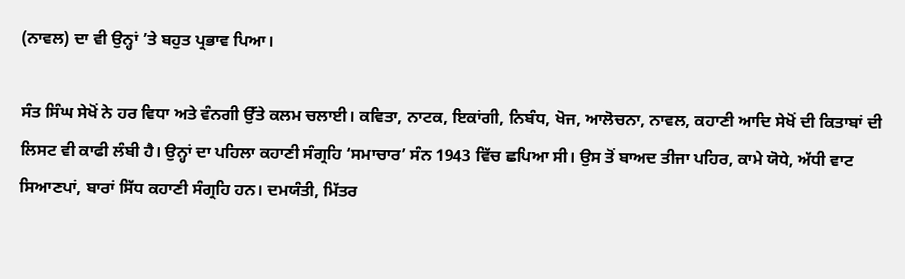(ਨਾਵਲ) ਦਾ ਵੀ ਉਨ੍ਹਾਂ ’ਤੇ ਬਹੁਤ ਪ੍ਰਭਾਵ ਪਿਆ।

ਸੰਤ ਸਿੰਘ ਸੇਖੋਂ ਨੇ ਹਰ ਵਿਧਾ ਅਤੇ ਵੰਨਗੀ ਉੱਤੇ ਕਲਮ ਚਲਾਈ। ਕਵਿਤਾ, ਨਾਟਕ, ਇਕਾਂਗੀ, ਨਿਬੰਧ, ਖੋਜ, ਆਲੋਚਨਾ, ਨਾਵਲ, ਕਹਾਣੀ ਆਦਿ ਸੇਖੋਂ ਦੀ ਕਿਤਾਬਾਂ ਦੀ ਲਿਸਟ ਵੀ ਕਾਫੀ ਲੰਬੀ ਹੈ। ਉਨ੍ਹਾਂ ਦਾ ਪਹਿਲਾ ਕਹਾਣੀ ਸੰਗ੍ਰਹਿ ‘ਸਮਾਚਾਰ’ ਸੰਨ 1943 ਵਿੱਚ ਛਪਿਆ ਸੀ। ਉਸ ਤੋਂ ਬਾਅਦ ਤੀਜਾ ਪਹਿਰ, ਕਾਮੇ ਯੋਧੇ, ਅੱਧੀ ਵਾਟ ਸਿਆਣਪਾਂ, ਬਾਰਾਂ ਸਿੱਧ ਕਹਾਣੀ ਸੰਗ੍ਰਹਿ ਹਨ। ਦਮਯੰਤੀ, ਮਿੱਤਰ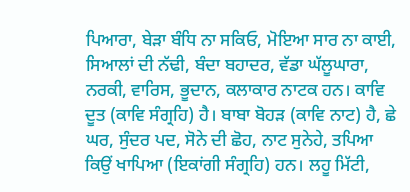ਪਿਆਰਾ, ਬੇੜਾ ਬੰਧਿ ਨਾ ਸਕਿਓ, ਮੋਇਆ ਸਾਰ ਨਾ ਕਾਈ, ਸਿਆਲਾਂ ਦੀ ਨੱਢੀ, ਬੰਦਾ ਬਹਾਦਰ, ਵੱਡਾ ਘੱਲੂਘਾਰਾ, ਨਰਕੀ, ਵਾਰਿਸ, ਭੂਦਾਨ, ਕਲਾਕਾਰ ਨਾਟਕ ਹਨ। ਕਾਵਿ ਦੂਤ (ਕਾਵਿ ਸੰਗ੍ਰਹਿ) ਹੈ। ਬਾਬਾ ਬੋਹੜ (ਕਾਵਿ ਨਾਟ) ਹੈ, ਛੇ ਘਰ, ਸੁੰਦਰ ਪਦ, ਸੋਨੇ ਦੀ ਛੋਹ, ਨਾਟ ਸੁਨੇਹੇ, ਤਪਿਆ ਕਿਉਂ ਖਾਪਿਆ (ਇਕਾਂਗੀ ਸੰਗ੍ਰਹਿ) ਹਨ। ਲਹੂ ਮਿੱਟੀ,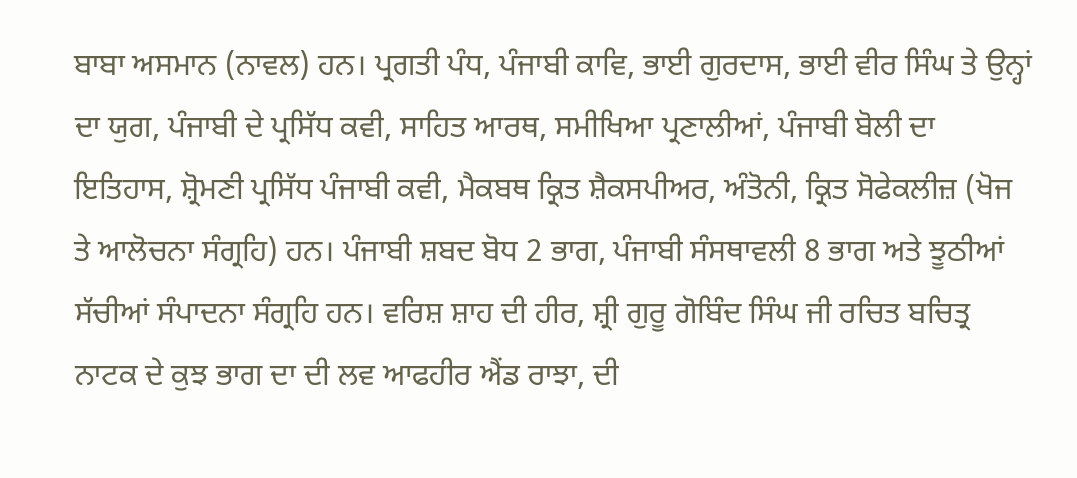ਬਾਬਾ ਅਸਮਾਨ (ਨਾਵਲ) ਹਨ। ਪ੍ਰਗਤੀ ਪੰਧ, ਪੰਜਾਬੀ ਕਾਵਿ, ਭਾਈ ਗੁਰਦਾਸ, ਭਾਈ ਵੀਰ ਸਿੰਘ ਤੇ ਉਨ੍ਹਾਂ ਦਾ ਯੁਗ, ਪੰਜਾਬੀ ਦੇ ਪ੍ਰਸਿੱਧ ਕਵੀ, ਸਾਹਿਤ ਆਰਥ, ਸਮੀਖਿਆ ਪ੍ਰਣਾਲੀਆਂ, ਪੰਜਾਬੀ ਬੋਲੀ ਦਾ ਇਤਿਹਾਸ, ਸ਼੍ਰੋਮਣੀ ਪ੍ਰਸਿੱਧ ਪੰਜਾਬੀ ਕਵੀ, ਮੈਕਬਥ ਕ੍ਰਿਤ ਸ਼ੈਕਸਪੀਅਰ, ਅੰਤੋਨੀ, ਕ੍ਰਿਤ ਸੋਫੇਕਲੀਜ਼ (ਖੋਜ ਤੇ ਆਲੋਚਨਾ ਸੰਗ੍ਰਹਿ) ਹਨ। ਪੰਜਾਬੀ ਸ਼ਬਦ ਬੋਧ 2 ਭਾਗ, ਪੰਜਾਬੀ ਸੰਸਥਾਵਲੀ 8 ਭਾਗ ਅਤੇ ਝੂਠੀਆਂ ਸੱਚੀਆਂ ਸੰਪਾਦਨਾ ਸੰਗ੍ਰਹਿ ਹਨ। ਵਰਿਸ਼ ਸ਼ਾਹ ਦੀ ਹੀਰ, ਸ਼੍ਰੀ ਗੁਰੂ ਗੋਬਿੰਦ ਸਿੰਘ ਜੀ ਰਚਿਤ ਬਚਿਤ੍ਰ ਨਾਟਕ ਦੇ ਕੁਝ ਭਾਗ ਦਾ ਦੀ ਲਵ ਆਫਹੀਰ ਐਂਡ ਰਾਝਾ, ਦੀ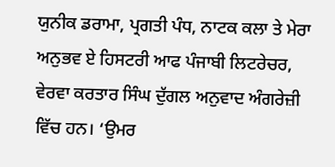ਯੁਨੀਕ ਡਰਾਮਾ, ਪ੍ਰਗਤੀ ਪੰਧ, ਨਾਟਕ ਕਲਾ ਤੇ ਮੇਰਾ ਅਨੁਭਵ ਏ ਹਿਸਟਰੀ ਆਫ ਪੰਜਾਬੀ ਲਿਟਰੇਚਰ, ਵੇਰਵਾ ਕਰਤਾਰ ਸਿੰਘ ਦੁੱਗਲ ਅਨੁਵਾਦ ਅੰਗਰੇਜ਼ੀ ਵਿੱਚ ਹਨ। ‘ਉਮਰ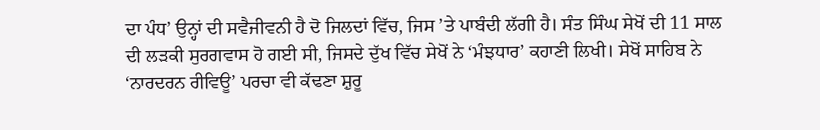ਦਾ ਪੰਧ’ ਉਨ੍ਹਾਂ ਦੀ ਸਵੈਜੀਵਨੀ ਹੈ ਦੋ ਜਿਲਦਾਂ ਵਿੱਚ, ਜਿਸ ’ਤੇ ਪਾਬੰਦੀ ਲੱਗੀ ਹੈ। ਸੰਤ ਸਿੰਘ ਸੇਖੋਂ ਦੀ 11 ਸਾਲ ਦੀ ਲੜਕੀ ਸੁਰਗਵਾਸ ਹੋ ਗਈ ਸੀ, ਜਿਸਦੇ ਦੁੱਖ ਵਿੱਚ ਸੇਖੋਂ ਨੇ ‘ਮੰਝਧਾਰ’ ਕਹਾਣੀ ਲਿਖੀ। ਸੇਖੋਂ ਸਾਹਿਬ ਨੇ ‘ਨਾਰਦਰਨ ਰੀਵਿਊ’ ਪਰਚਾ ਵੀ ਕੱਢਣਾ ਸ਼ੁਰੂ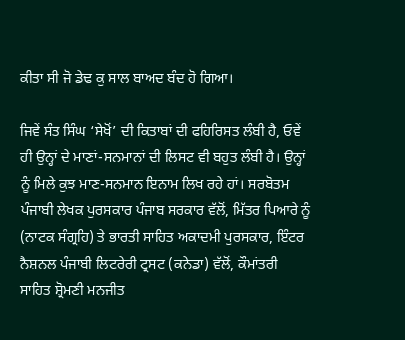ਕੀਤਾ ਸੀ ਜੋ ਡੇਢ ਕੁ ਸਾਲ ਬਾਅਦ ਬੰਦ ਹੋ ਗਿਆ।

ਜਿਵੇਂ ਸੰਤ ਸਿੰਘ ‘ਸੇਖੋਂ’ ਦੀ ਕਿਤਾਬਾਂ ਦੀ ਫਹਿਰਿਸਤ ਲੰਬੀ ਹੈ, ਓਵੇਂ ਹੀ ਉਨ੍ਹਾਂ ਦੇ ਮਾਣਾਂ-ਸਨਮਾਨਾਂ ਦੀ ਲਿਸਟ ਵੀ ਬਹੁਤ ਲੰਬੀ ਹੈ। ਉਨ੍ਹਾਂ ਨੂੰ ਮਿਲੇ ਕੁਝ ਮਾਣ-ਸਨਮਾਨ ਇਨਾਮ ਲਿਖ ਰਹੇ ਹਾਂ। ਸਰਬੋਤਮ ਪੰਜਾਬੀ ਲੇਖਕ ਪੁਰਸਕਾਰ ਪੰਜਾਬ ਸਰਕਾਰ ਵੱਲੋਂ, ਮਿੱਤਰ ਪਿਆਰੇ ਨੂੰ (ਨਾਟਕ ਸੰਗ੍ਰਹਿ) ਤੇ ਭਾਰਤੀ ਸਾਹਿਤ ਅਕਾਦਮੀ ਪੁਰਸਕਾਰ, ਇੰਟਰ ਨੈਸ਼ਨਲ ਪੰਜਾਬੀ ਲਿਟਰੇਰੀ ਟ੍ਰਸਟ (ਕਨੇਡਾ) ਵੱਲੋਂ, ਕੌਮਾਂਤਰੀ ਸਾਹਿਤ ਸ਼੍ਰੋਮਣੀ ਮਨਜੀਤ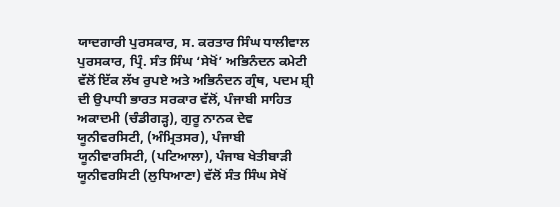ਯਾਦਗਾਰੀ ਪੁਰਸਕਾਰ, ਸ. ਕਰਤਾਰ ਸਿੰਘ ਧਾਲੀਵਾਲ ਪੁਰਸਕਾਰ, ਪ੍ਰਿੰ. ਸੰਤ ਸਿੰਘ ‘ਸੇਖੋਂ’ ਅਭਿਨੰਦਨ ਕਮੇਟੀ ਵੱਲੋਂ ਇੱਕ ਲੱਖ ਰੁਪਏ ਅਤੇ ਅਭਿਨੰਦਨ ਗ੍ਰੰਥ, ਪਦਮ ਸ਼੍ਰੀ ਦੀ ਉਪਾਧੀ ਭਾਰਤ ਸਰਕਾਰ ਵੱਲੋਂ, ਪੰਜਾਬੀ ਸਾਹਿਤ ਅਕਾਦਮੀ (ਚੰਡੀਗੜ੍ਹ), ਗੁਰੂ ਨਾਨਕ ਦੇਵ ਯੂਨੀਵਰਸਿਟੀ, (ਅੰਮ੍ਰਿਤਸਰ), ਪੰਜਾਬੀ ਯੂਨੀਵਾਰਸਿਟੀ, (ਪਟਿਆਲਾ), ਪੰਜਾਬ ਖੇਤੀਬਾੜੀ ਯੂਨੀਵਰਸਿਟੀ (ਲੁਧਿਆਣਾ) ਵੱਲੋਂ ਸੰਤ ਸਿੰਘ ਸੇਖੋਂ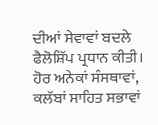ਦੀਆਂ ਸੇਵਾਵਾਂ ਬਦਲੇ ਫੈਲੋਸ਼ਿੱਪ ਪ੍ਰਧਾਨ ਕੀਤੀ। ਹੋਰ ਅਨੇਕਾਂ ਸੰਸਥਾਵਾਂ, ਕਲੱਬਾਂ ਸਾਹਿਤ ਸਭਾਵਾਂ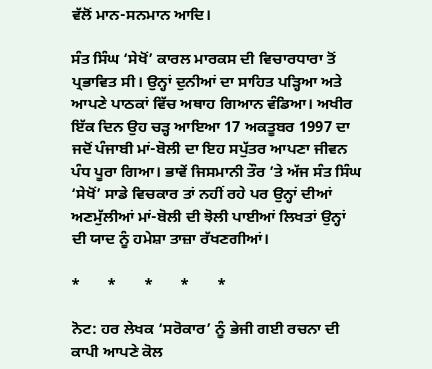ਵੱਲੋਂ ਮਾਨ-ਸਨਮਾਨ ਆਦਿ।

ਸੰਤ ਸਿੰਘ ‘ਸੇਖੋਂ’ ਕਾਰਲ ਮਾਰਕਸ ਦੀ ਵਿਚਾਰਧਾਰਾ ਤੋਂ ਪ੍ਰਭਾਵਿਤ ਸੀ। ਉਨ੍ਹਾਂ ਦੁਨੀਆਂ ਦਾ ਸਾਹਿਤ ਪੜ੍ਹਿਆ ਅਤੇ ਆਪਣੇ ਪਾਠਕਾਂ ਵਿੱਚ ਅਥਾਹ ਗਿਆਨ ਵੰਡਿਆ। ਅਖੀਰ ਇੱਕ ਦਿਨ ਉਹ ਚੜ੍ਹ ਆਇਆ 17 ਅਕਤੂਬਰ 1997 ਦਾ ਜਦੋਂ ਪੰਜਾਬੀ ਮਾਂ-ਬੋਲੀ ਦਾ ਇਹ ਸਪੁੱਤਰ ਆਪਣਾ ਜੀਵਨ ਪੰਧ ਪੂਰਾ ਗਿਆ। ਭਾਵੇਂ ਜਿਸਮਾਨੀ ਤੌਰ ’ਤੇ ਅੱਜ ਸੰਤ ਸਿੰਘ ‘ਸੇਖੋਂ’ ਸਾਡੇ ਵਿਚਕਾਰ ਤਾਂ ਨਹੀਂ ਰਹੇ ਪਰ ਉਨ੍ਹਾਂ ਦੀਆਂ ਅਣਮੁੱਲੀਆਂ ਮਾਂ-ਬੋਲੀ ਦੀ ਝੋਲੀ ਪਾਈਆਂ ਲਿਖਤਾਂ ਉਨ੍ਹਾਂ ਦੀ ਯਾਦ ਨੂੰ ਹਮੇਸ਼ਾ ਤਾਜ਼ਾ ਰੱਖਣਗੀਆਂ।

*       *       *       *       *

ਨੋਟ: ਹਰ ਲੇਖਕ ‘ਸਰੋਕਾਰ’ ਨੂੰ ਭੇਜੀ ਗਈ ਰਚਨਾ ਦੀ ਕਾਪੀ ਆਪਣੇ ਕੋਲ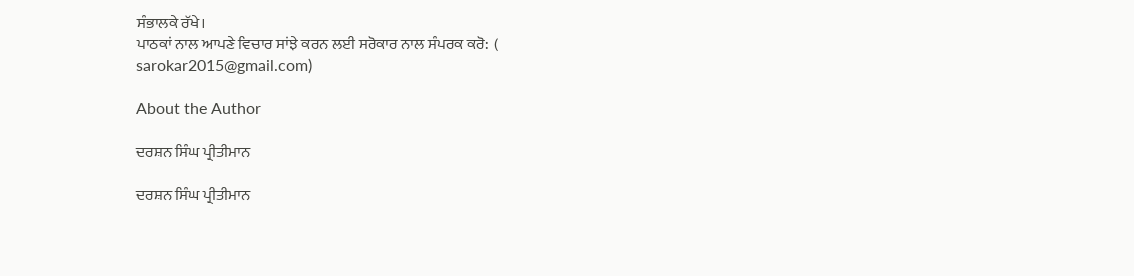ਸੰਭਾਲਕੇ ਰੱਖੇ।
ਪਾਠਕਾਂ ਨਾਲ ਆਪਣੇ ਵਿਚਾਰ ਸਾਂਝੇ ਕਰਨ ਲਈ ਸਰੋਕਾਰ ਨਾਲ ਸੰਪਰਕ ਕਰੋ:  (
sarokar2015@gmail.com)

About the Author

ਦਰਸ਼ਨ ਸਿੰਘ ਪ੍ਰੀਤੀਮਾਨ

ਦਰਸ਼ਨ ਸਿੰਘ ਪ੍ਰੀਤੀਮਾਨ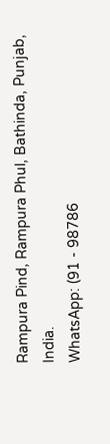Rampura Pind, Rampura Phul, Bathinda, Punjab, India.
WhatsApp: (91 - 98786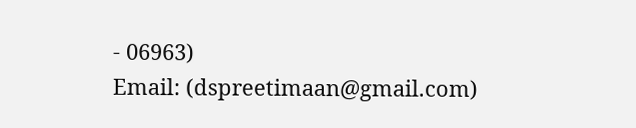- 06963)
Email: (dspreetimaan@gmail.com)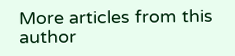More articles from this author